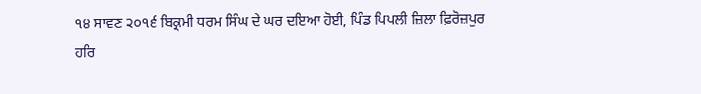੧੪ ਸਾਵਣ ੨੦੧੬ ਬਿਕ੍ਰਮੀ ਧਰਮ ਸਿੰਘ ਦੇ ਘਰ ਦਇਆ ਹੋਈ, ਪਿੰਡ ਪਿਪਲੀ ਜ਼ਿਲਾ ਫ਼ਿਰੋਜ਼ਪੁਰ
ਹਰਿ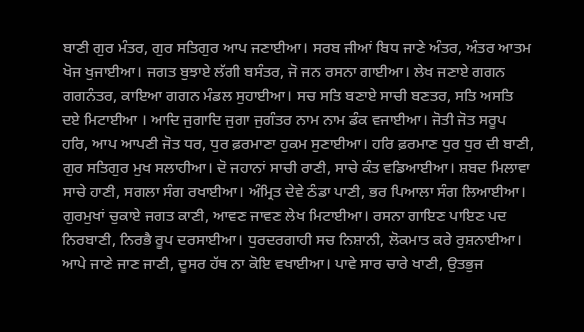ਬਾਣੀ ਗੁਰ ਮੰਤਰ, ਗੁਰ ਸਤਿਗੁਰ ਆਪ ਜਣਾਈਆ। ਸਰਬ ਜੀਆਂ ਬਿਧ ਜਾਣੇ ਅੰਤਰ, ਅੰਤਰ ਆਤਮ ਖੋਜ ਖੁਜਾਈਆ। ਜਗਤ ਬੁਝਾਏ ਲੱਗੀ ਬਸੰਤਰ, ਜੋ ਜਨ ਰਸਨਾ ਗਾਈਆ। ਲੇਖ ਜਣਾਏ ਗਗਨ ਗਗਨੰਤਰ, ਕਾਇਆ ਗਗਨ ਮੰਡਲ ਸੁਹਾਈਆ। ਸਚ ਸਤਿ ਬਣਾਏ ਸਾਚੀ ਬਣਤਰ, ਸਤਿ ਅਸਤਿ ਦਏ ਮਿਟਾਈਆ । ਆਦਿ ਜੁਗਾਦਿ ਜੁਗਾ ਜੁਗੰਤਰ ਨਾਮ ਨਾਮ ਡੰਕ ਵਜਾਈਆ। ਜੋਤੀ ਜੋਤ ਸਰੂਪ ਹਰਿ, ਆਪ ਆਪਣੀ ਜੋਤ ਧਰ, ਧੁਰ ਫ਼ਰਮਾਣਾ ਹੁਕਮ ਸੁਣਾਈਆ। ਹਰਿ ਫ਼ਰਮਾਣ ਧੁਰ ਧੁਰ ਦੀ ਬਾਣੀ, ਗੁਰ ਸਤਿਗੁਰ ਮੁਖ ਸਲਾਹੀਆ। ਦੋ ਜਹਾਨਾਂ ਸਾਚੀ ਰਾਣੀ, ਸਾਚੇ ਕੰਤ ਵਡਿਆਈਆ। ਸ਼ਬਦ ਮਿਲਾਵਾ ਸਾਚੇ ਹਾਣੀ, ਸਗਲਾ ਸੰਗ ਰਖਾਈਆ। ਅੰਮ੍ਰਿਤ ਦੇਵੇ ਠੰਡਾ ਪਾਣੀ, ਭਰ ਪਿਆਲਾ ਸੰਗ ਲਿਆਈਆ। ਗੁਰਮੁਖਾਂ ਚੁਕਾਏ ਜਗਤ ਕਾਣੀ, ਆਵਣ ਜਾਵਣ ਲੇਖ ਮਿਟਾਈਆ। ਰਸਨਾ ਗਾਇਣ ਪਾਇਣ ਪਦ ਨਿਰਬਾਣੀ, ਨਿਰਭੈ ਰੂਪ ਦਰਸਾਈਆ। ਧੁਰਦਰਗਾਹੀ ਸਚ ਨਿਸ਼ਾਨੀ, ਲੋਕਮਾਤ ਕਰੇ ਰੁਸ਼ਨਾਈਆ। ਆਪੇ ਜਾਣੇ ਜਾਣ ਜਾਣੀ, ਦੂਸਰ ਹੱਥ ਨਾ ਕੋਇ ਵਖਾਈਆ। ਪਾਵੇ ਸਾਰ ਚਾਰੇ ਖਾਣੀ, ਉਤਭੁਜ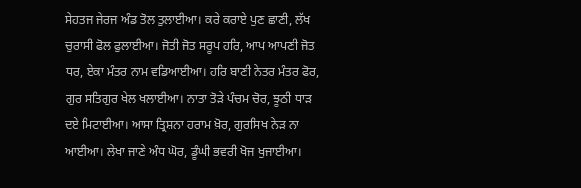ਸੇਹਤਜ ਜੇਰਜ ਅੰਡ ਤੋਲ ਤੁਲਾਈਆ। ਕਰੇ ਕਰਾਏ ਪੁਣ ਛਾਣੀ, ਲੱਖ ਚੁਰਾਸੀ ਫੋਲ ਫੁਲਾਈਆ। ਜੋਤੀ ਜੋਤ ਸਰੂਪ ਹਰਿ, ਆਪ ਆਪਣੀ ਜੋਤ ਧਰ, ਏਕਾ ਮੰਤਰ ਨਾਮ ਵਡਿਆਈਆ। ਹਰਿ ਬਾਣੀ ਨੇਤਰ ਮੰਤਰ ਫੋਰ, ਗੁਰ ਸਤਿਗੁਰ ਖੇਲ ਖਲਾਈਆ। ਨਾਤਾ ਤੋੜੇ ਪੰਚਮ ਚੋਰ, ਝੂਠੀ ਧਾੜ ਦਏ ਮਿਟਾਈਆ। ਆਸਾ ਤ੍ਰਿਸ਼ਨਾ ਹਰਾਮ ਖ਼ੋਰ, ਗੁਰਸਿਖ ਨੇੜ ਨਾ ਆਈਆ। ਲੇਖਾ ਜਾਣੇ ਅੰਧ ਘੋਰ, ਡੂੰਘੀ ਭਵਰੀ ਖੋਜ ਖੁਜਾਈਆ।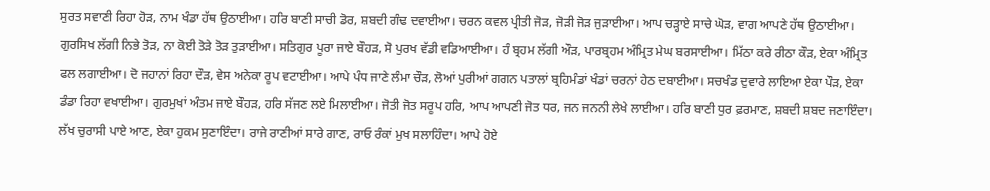ਸੁਰਤ ਸਵਾਣੀ ਰਿਹਾ ਹੋੜ, ਨਾਮ ਖੰਡਾ ਹੱਥ ਉਠਾਈਆ। ਹਰਿ ਬਾਣੀ ਸਾਚੀ ਡੋਰ, ਸ਼ਬਦੀ ਗੰਢ ਦਵਾਈਆ। ਚਰਨ ਕਵਲ ਪ੍ਰੀਤੀ ਜੋੜ, ਜੋੜੀ ਜੋੜ ਜੁੜਾਈਆ। ਆਪ ਚੜ੍ਹਾਏ ਸਾਚੇ ਘੋੜ, ਵਾਗ ਆਪਣੇ ਹੱਥ ਉਠਾਈਆ। ਗੁਰਸਿਖ ਲੱਗੀ ਨਿਭੇ ਤੋੜ, ਨਾ ਕੋਈ ਤੋੜੇ ਤੋੜ ਤੁੜਾਈਆ। ਸਤਿਗੁਰ ਪੂਰਾ ਜਾਏ ਬੌਹੜ, ਸੋ ਪੁਰਖ ਵੱਡੀ ਵਡਿਆਈਆ। ਹੰ ਬ੍ਰਹਮ ਲੱਗੀ ਔੜ, ਪਾਰਬ੍ਰਹਮ ਅੰਮ੍ਰਿਤ ਮੇਘ ਬਰਸਾਈਆ। ਮਿੱਠਾ ਕਰੇ ਰੀਠਾ ਕੌੜ, ਏਕਾ ਅੰਮ੍ਰਿਤ ਫਲ ਲਗਾਈਆ। ਦੋ ਜਹਾਨਾਂ ਰਿਹਾ ਦੌੜ, ਵੇਸ ਅਨੇਕਾ ਰੂਪ ਵਟਾਈਆ। ਆਪੇ ਪੰਧ ਜਾਣੇ ਲੰਮਾ ਚੌੜ, ਲੋਆਂ ਪੁਰੀਆਂ ਗਗਨ ਪਤਾਲਾਂ ਬ੍ਰਹਿਮੰਡਾਂ ਖੰਡਾਂ ਚਰਨਾਂ ਹੇਠ ਦਬਾਈਆ। ਸਚਖੰਡ ਦੁਵਾਰੇ ਲਾਇਆ ਏਕਾ ਪੌੜ, ਏਕਾ ਡੰਡਾ ਰਿਹਾ ਵਖਾਈਆ। ਗੁਰਮੁਖਾਂ ਅੰਤਮ ਜਾਏ ਬੌਹੜ, ਹਰਿ ਸੱਜਣ ਲਏ ਮਿਲਾਈਆ। ਜੋਤੀ ਜੋਤ ਸਰੂਪ ਹਰਿ, ਆਪ ਆਪਣੀ ਜੋਤ ਧਰ, ਜਨ ਜਨਨੀ ਲੇਖੇ ਲਾਈਆ। ਹਰਿ ਬਾਣੀ ਧੁਰ ਫ਼ਰਮਾਣ, ਸ਼ਬਦੀ ਸ਼ਬਦ ਜਣਾਇੰਦਾ। ਲੱਖ ਚੁਰਾਸੀ ਪਾਏ ਆਣ, ਏਕਾ ਹੁਕਮ ਸੁਣਾਇੰਦਾ। ਰਾਜੇ ਰਾਣੀਆਂ ਸਾਰੇ ਗਾਣ, ਰਾਓ ਰੰਕਾਂ ਮੁਖ ਸਲਾਹਿੰਦਾ। ਆਪੇ ਹੋਏ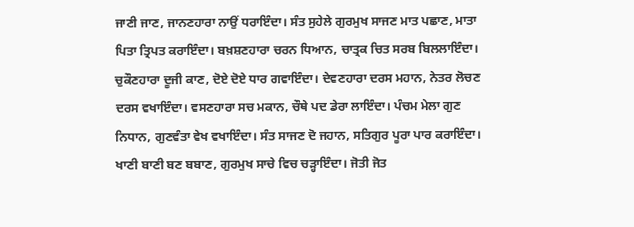ਜਾਣੀ ਜਾਣ, ਜਾਨਣਹਾਰਾ ਨਾਉਂ ਧਰਾਇੰਦਾ। ਸੰਤ ਸੁਹੇਲੇ ਗੁਰਮੁਖ ਸਾਜਣ ਮਾਤ ਪਛਾਣ, ਮਾਤਾ ਪਿਤਾ ਤ੍ਰਿਪਤ ਕਰਾਇੰਦਾ। ਬਖ਼ਸ਼ਣਹਾਰਾ ਚਰਨ ਧਿਆਨ, ਚਾਤ੍ਰਕ ਚਿਤ ਸਰਬ ਬਿਲਲਾਇੰਦਾ। ਚੁਕੌਣਹਾਰਾ ਦੂਜੀ ਕਾਣ, ਦੋਏ ਦੋਏ ਧਾਰ ਗਵਾਇੰਦਾ। ਦੇਵਣਹਾਰਾ ਦਰਸ ਮਹਾਨ, ਨੇਤਰ ਲੋਚਣ ਦਰਸ ਵਖਾਇੰਦਾ। ਵਸਣਹਾਰਾ ਸਚ ਮਕਾਨ, ਚੌਥੇ ਪਦ ਡੇਰਾ ਲਾਇੰਦਾ। ਪੰਚਮ ਮੇਲਾ ਗੁਣ ਨਿਧਾਨ, ਗੁਣਵੰਤਾ ਵੇਖ ਵਖਾਇੰਦਾ। ਸੰਤ ਸਾਜਣ ਦੋ ਜਹਾਨ, ਸਤਿਗੁਰ ਪੂਰਾ ਪਾਰ ਕਰਾਇੰਦਾ। ਖਾਣੀ ਬਾਣੀ ਬਣ ਬਬਾਣ, ਗੁਰਮੁਖ ਸਾਚੇ ਵਿਚ ਚੜ੍ਹਾਇੰਦਾ। ਜੋਤੀ ਜੋਤ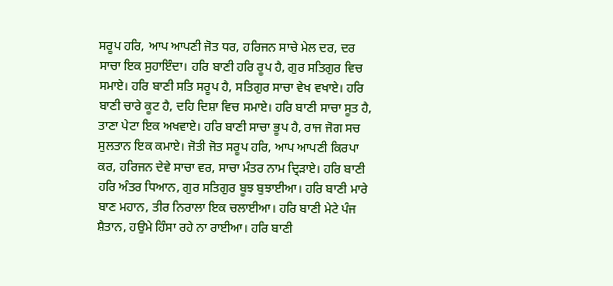ਸਰੂਪ ਹਰਿ, ਆਪ ਆਪਣੀ ਜੋਤ ਧਰ, ਹਰਿਜਨ ਸਾਚੇ ਮੇਲ ਦਰ, ਦਰ ਸਾਚਾ ਇਕ ਸੁਹਾਇੰਦਾ। ਹਰਿ ਬਾਣੀ ਹਰਿ ਰੂਪ ਹੈ, ਗੁਰ ਸਤਿਗੁਰ ਵਿਚ ਸਮਾਏ। ਹਰਿ ਬਾਣੀ ਸਤਿ ਸਰੂਪ ਹੈ, ਸਤਿਗੁਰ ਸਾਚਾ ਵੇਖ ਵਖਾਏ। ਹਰਿ ਬਾਣੀ ਚਾਰੇ ਕੂਟ ਹੈ, ਦਹਿ ਦਿਸ਼ਾ ਵਿਚ ਸਮਾਏ। ਹਰਿ ਬਾਣੀ ਸਾਚਾ ਸੂਤ ਹੈ, ਤਾਣਾ ਪੇਟਾ ਇਕ ਅਖਵਾਏ। ਹਰਿ ਬਾਣੀ ਸਾਚਾ ਭੂਪ ਹੈ, ਰਾਜ ਜੋਗ ਸਚ ਸੁਲਤਾਨ ਇਕ ਕਮਾਏ। ਜੋਤੀ ਜੋਤ ਸਰੂਪ ਹਰਿ, ਆਪ ਆਪਣੀ ਕਿਰਪਾ ਕਰ, ਹਰਿਜਨ ਦੇਵੇ ਸਾਚਾ ਵਰ, ਸਾਚਾ ਮੰਤਰ ਨਾਮ ਦ੍ਰਿੜਾਏ। ਹਰਿ ਬਾਣੀ ਹਰਿ ਅੰਤਰ ਧਿਆਨ, ਗੁਰ ਸਤਿਗੁਰ ਬੂਝ ਬੁਝਾਈਆ। ਹਰਿ ਬਾਣੀ ਮਾਰੇ ਬਾਣ ਮਹਾਨ, ਤੀਰ ਨਿਰਾਲਾ ਇਕ ਚਲਾਈਆ। ਹਰਿ ਬਾਣੀ ਮੇਟੇ ਪੰਜ ਸ਼ੈਤਾਨ, ਹਉਮੇ ਹਿੰਸਾ ਰਹੇ ਨਾ ਰਾਈਆ। ਹਰਿ ਬਾਣੀ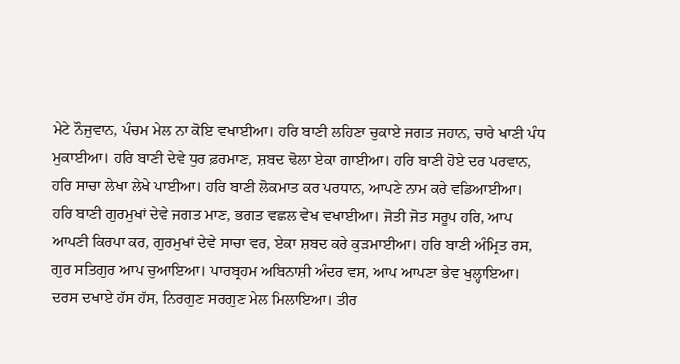ਮੇਟੇ ਨੌਜੁਵਾਨ, ਪੰਚਮ ਮੇਲ ਨਾ ਕੋਇ ਵਖਾਈਆ। ਹਰਿ ਬਾਣੀ ਲਹਿਣਾ ਚੁਕਾਏ ਜਗਤ ਜਹਾਨ, ਚਾਰੇ ਖਾਣੀ ਪੰਧ ਮੁਕਾਈਆ। ਹਰਿ ਬਾਣੀ ਦੇਵੇ ਧੁਰ ਫ਼ਰਮਾਣ, ਸ਼ਬਦ ਢੋਲਾ ਏਕਾ ਗਾਈਆ। ਹਰਿ ਬਾਣੀ ਹੋਏ ਦਰ ਪਰਵਾਨ, ਹਰਿ ਸਾਚਾ ਲੇਖਾ ਲੇਖੇ ਪਾਈਆ। ਹਰਿ ਬਾਣੀ ਲੋਕਮਾਤ ਕਰ ਪਰਧਾਨ, ਆਪਣੇ ਨਾਮ ਕਰੇ ਵਡਿਆਈਆ। ਹਰਿ ਬਾਣੀ ਗੁਰਮੁਖਾਂ ਦੇਵੇ ਜਗਤ ਮਾਣ, ਭਗਤ ਵਛਲ ਵੇਖ ਵਖਾਈਆ। ਜੋਤੀ ਜੋਤ ਸਰੂਪ ਹਰਿ, ਆਪ ਆਪਣੀ ਕਿਰਪਾ ਕਰ, ਗੁਰਮੁਖਾਂ ਦੇਵੇ ਸਾਚਾ ਵਰ, ਏਕਾ ਸ਼ਬਦ ਕਰੇ ਕੁੜਮਾਈਆ। ਹਰਿ ਬਾਣੀ ਅੰਮ੍ਰਿਤ ਰਸ, ਗੁਰ ਸਤਿਗੁਰ ਆਪ ਚੁਆਇਆ। ਪਾਰਬ੍ਰਹਮ ਅਬਿਨਾਸ਼ੀ ਅੰਦਰ ਵਸ, ਆਪ ਆਪਣਾ ਭੇਵ ਖੁਲ੍ਹਾਇਆ। ਦਰਸ ਦਖਾਏ ਹੱਸ ਹੱਸ, ਨਿਰਗੁਣ ਸਰਗੁਣ ਮੇਲ ਮਿਲਾਇਆ। ਤੀਰ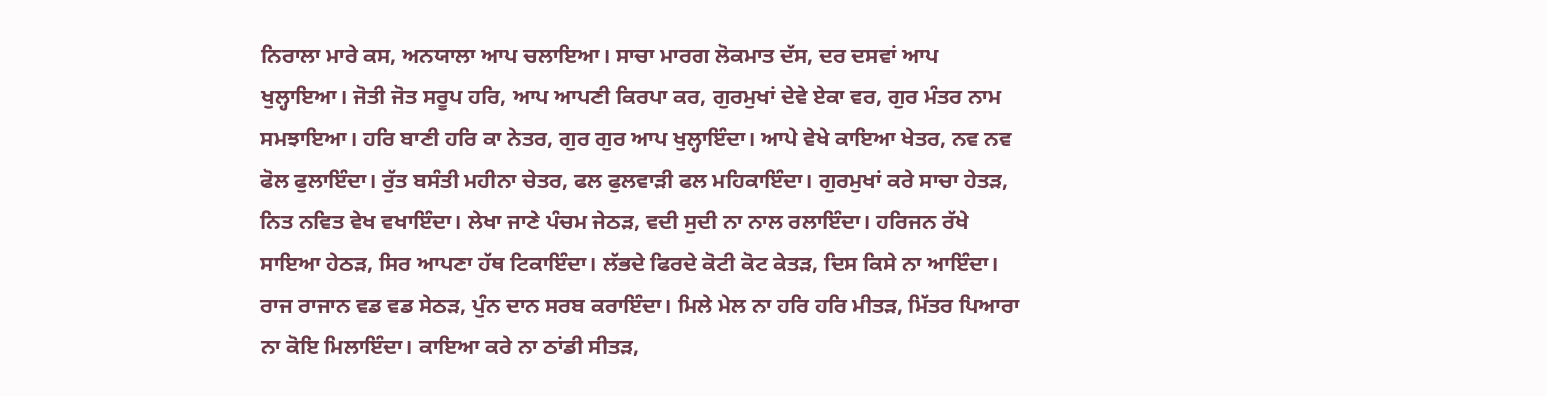ਨਿਰਾਲਾ ਮਾਰੇ ਕਸ, ਅਨਯਾਲਾ ਆਪ ਚਲਾਇਆ। ਸਾਚਾ ਮਾਰਗ ਲੋਕਮਾਤ ਦੱਸ, ਦਰ ਦਸਵਾਂ ਆਪ ਖੁਲ੍ਹਾਇਆ। ਜੋਤੀ ਜੋਤ ਸਰੂਪ ਹਰਿ, ਆਪ ਆਪਣੀ ਕਿਰਪਾ ਕਰ, ਗੁਰਮੁਖਾਂ ਦੇਵੇ ਏਕਾ ਵਰ, ਗੁਰ ਮੰਤਰ ਨਾਮ ਸਮਝਾਇਆ। ਹਰਿ ਬਾਣੀ ਹਰਿ ਕਾ ਨੇਤਰ, ਗੁਰ ਗੁਰ ਆਪ ਖੁਲ੍ਹਾਇੰਦਾ। ਆਪੇ ਵੇਖੇ ਕਾਇਆ ਖੇਤਰ, ਨਵ ਨਵ ਫੋਲ ਫੁਲਾਇੰਦਾ। ਰੁੱਤ ਬਸੰਤੀ ਮਹੀਨਾ ਚੇਤਰ, ਫਲ ਫੁਲਵਾੜੀ ਫਲ ਮਹਿਕਾਇੰਦਾ। ਗੁਰਮੁਖਾਂ ਕਰੇ ਸਾਚਾ ਹੇਤੜ, ਨਿਤ ਨਵਿਤ ਵੇਖ ਵਖਾਇੰਦਾ। ਲੇਖਾ ਜਾਣੇ ਪੰਚਮ ਜੇਠੜ, ਵਦੀ ਸੁਦੀ ਨਾ ਨਾਲ ਰਲਾਇੰਦਾ। ਹਰਿਜਨ ਰੱਖੇ ਸਾਇਆ ਹੇਠੜ, ਸਿਰ ਆਪਣਾ ਹੱਥ ਟਿਕਾਇੰਦਾ। ਲੱਭਦੇ ਫਿਰਦੇ ਕੋਟੀ ਕੋਟ ਕੇਤੜ, ਦਿਸ ਕਿਸੇ ਨਾ ਆਇੰਦਾ। ਰਾਜ ਰਾਜਾਨ ਵਡ ਵਡ ਸੇਠੜ, ਪੁੰਨ ਦਾਨ ਸਰਬ ਕਰਾਇੰਦਾ। ਮਿਲੇ ਮੇਲ ਨਾ ਹਰਿ ਹਰਿ ਮੀਤੜ, ਮਿੱਤਰ ਪਿਆਰਾ ਨਾ ਕੋਇ ਮਿਲਾਇੰਦਾ। ਕਾਇਆ ਕਰੇ ਨਾ ਠਾਂਡੀ ਸੀਤੜ,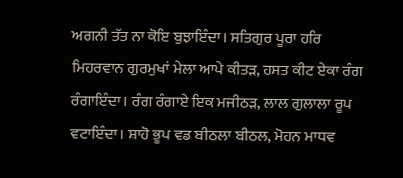ਅਗਨੀ ਤੱਤ ਨਾ ਕੋਇ ਬੁਝਾਇੰਦਾ। ਸਤਿਗੁਰ ਪੂਰਾ ਹਰਿ ਮਿਹਰਵਾਨ ਗੁਰਮੁਖਾਂ ਮੇਲਾ ਆਪੇ ਕੀਤੜ, ਹਸਤ ਕੀਟ ਏਕਾ ਰੰਗ ਰੰਗਾਇੰਦਾ। ਰੰਗ ਰੰਗਾਏ ਇਕ ਮਜੀਠੜ, ਲਾਲ ਗੁਲਾਲਾ ਰੂਪ ਵਟਾਇੰਦਾ। ਸ਼ਾਹੋ ਭੂਪ ਵਡ ਬੀਠਲਾ ਬੀਠਲ, ਮੋਹਨ ਮਾਧਵ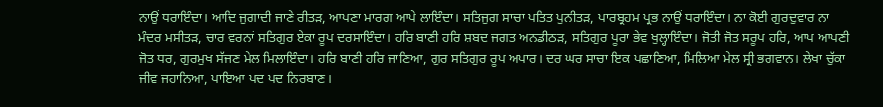ਨਾਉਂ ਧਰਾਇੰਦਾ। ਆਦਿ ਜੁਗਾਦੀ ਜਾਣੇ ਰੀਤੜ, ਆਪਣਾ ਮਾਰਗ ਆਪੇ ਲਾਇੰਦਾ। ਸਤਿਜੁਗ ਸਾਚਾ ਪਤਿਤ ਪੁਨੀਤੜ, ਪਾਰਬ੍ਰਹਮ ਪ੍ਰਭ ਨਾਉਂ ਧਰਾਇੰਦਾ। ਨਾ ਕੋਈ ਗੁਰਦੁਵਾਰ ਨਾ ਮੰਦਰ ਮਸੀਤੜ, ਚਾਰ ਵਰਨਾਂ ਸਤਿਗੁਰ ਏਕਾ ਰੂਪ ਦਰਸਾਇੰਦਾ। ਹਰਿ ਬਾਣੀ ਹਰਿ ਸ਼ਬਦ ਜਗਤ ਅਨਡੀਠੜ, ਸਤਿਗੁਰ ਪੂਰਾ ਭੇਵ ਖੁਲ੍ਹਾਇੰਦਾ। ਜੋਤੀ ਜੋਤ ਸਰੂਪ ਹਰਿ, ਆਪ ਆਪਣੀ ਜੋਤ ਧਰ, ਗੁਰਮੁਖ ਸੱਜਣ ਮੇਲ ਮਿਲਾਇੰਦਾ। ਹਰਿ ਬਾਣੀ ਹਰਿ ਜਾਣਿਆ, ਗੁਰ ਸਤਿਗੁਰ ਰੂਪ ਅਪਾਰ। ਦਰ ਘਰ ਸਾਚਾ ਇਕ ਪਛਾਣਿਆ, ਮਿਲਿਆ ਮੇਲ ਸ੍ਰੀ ਭਗਵਾਨ। ਲੇਖਾ ਚੁੱਕਾ ਜੀਵ ਜਹਾਨਿਆ, ਪਾਇਆ ਪਦ ਪਦ ਨਿਰਬਾਣ।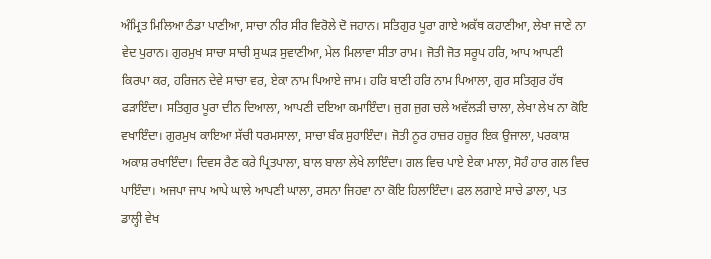ਅੰਮ੍ਰਿਤ ਮਿਲਿਆ ਠੰਡਾ ਪਾਣੀਆ, ਸਾਚਾ ਨੀਰ ਸੀਰ ਵਿਰੋਲੇ ਦੋ ਜਹਾਨ। ਸਤਿਗੁਰ ਪੂਰਾ ਗਾਏ ਅਕੱਥ ਕਹਾਣੀਆ, ਲੇਖਾ ਜਾਣੇ ਨਾ ਵੇਦ ਪੁਰਾਨ। ਗੁਰਮੁਖ ਸਾਚਾ ਸਾਚੀ ਸੁਘੜ ਸੁਵਾਣੀਆ, ਮੇਲ ਮਿਲਾਵਾ ਸੀਤਾ ਰਾਮ। ਜੋਤੀ ਜੋਤ ਸਰੂਪ ਹਰਿ, ਆਪ ਆਪਣੀ ਕਿਰਪਾ ਕਰ, ਹਰਿਜਨ ਦੇਵੇ ਸਾਚਾ ਵਰ, ਏਕਾ ਨਾਮ ਪਿਆਏ ਜਾਮ। ਹਰਿ ਬਾਣੀ ਹਰਿ ਨਾਮ ਪਿਆਲਾ, ਗੁਰ ਸਤਿਗੁਰ ਹੱਥ ਫੜਾਇੰਦਾ। ਸਤਿਗੁਰ ਪੂਰਾ ਦੀਨ ਦਿਆਲਾ, ਆਪਣੀ ਦਇਆ ਕਮਾਇੰਦਾ। ਜੁਗ ਜੁਗ ਚਲੇ ਅਵੱਲੜੀ ਚਾਲਾ, ਲੇਖਾ ਲੇਖ ਨਾ ਕੋਇ ਵਖਾਇੰਦਾ। ਗੁਰਮੁਖ ਕਾਇਆ ਸੱਚੀ ਧਰਮਸਾਲਾ, ਸਾਚਾ ਬੰਕ ਸੁਹਾਇੰਦਾ। ਜੋਤੀ ਨੂਰ ਹਾਜ਼ਰ ਹਜ਼ੂਰ ਇਕ ਉਜਾਲਾ, ਪਰਕਾਸ਼ ਅਕਾਸ਼ ਰਖਾਇੰਦਾ। ਦਿਵਸ ਰੈਣ ਕਰੇ ਪ੍ਰਿਤਪਾਲਾ, ਬਾਲ ਬਾਲਾ ਲੇਖੇ ਲਾਇੰਦਾ। ਗਲ ਵਿਚ ਪਾਏ ਏਕਾ ਮਾਲਾ, ਸੋਹੰ ਹਾਰ ਗਲ ਵਿਚ ਪਾਇੰਦਾ। ਅਜਪਾ ਜਾਪ ਆਪੇ ਘਾਲੇ ਆਪਣੀ ਘਾਲਾ, ਰਸਨਾ ਜਿਹਵਾ ਨਾ ਕੋਇ ਹਿਲਾਇੰਦਾ। ਫਲ ਲਗਾਏ ਸਾਚੇ ਡਾਲਾ, ਪਤ ਡਾਲ੍ਹੀ ਵੇਖ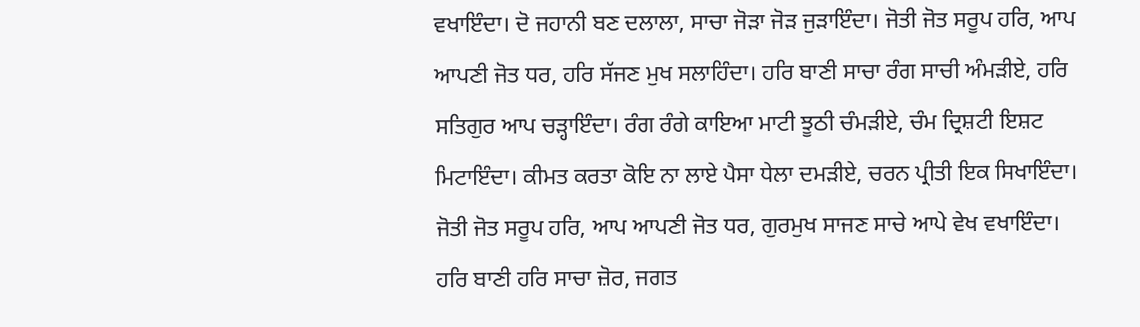ਵਖਾਇੰਦਾ। ਦੋ ਜਹਾਨੀ ਬਣ ਦਲਾਲਾ, ਸਾਚਾ ਜੋੜਾ ਜੋੜ ਜੁੜਾਇੰਦਾ। ਜੋਤੀ ਜੋਤ ਸਰੂਪ ਹਰਿ, ਆਪ ਆਪਣੀ ਜੋਤ ਧਰ, ਹਰਿ ਸੱਜਣ ਮੁਖ ਸਲਾਹਿੰਦਾ। ਹਰਿ ਬਾਣੀ ਸਾਚਾ ਰੰਗ ਸਾਚੀ ਅੰਮੜੀਏ, ਹਰਿ ਸਤਿਗੁਰ ਆਪ ਚੜ੍ਹਾਇੰਦਾ। ਰੰਗ ਰੰਗੇ ਕਾਇਆ ਮਾਟੀ ਝੂਠੀ ਚੰਮੜੀਏ, ਚੰਮ ਦ੍ਰਿਸ਼ਟੀ ਇਸ਼ਟ ਮਿਟਾਇੰਦਾ। ਕੀਮਤ ਕਰਤਾ ਕੋਇ ਨਾ ਲਾਏ ਪੈਸਾ ਧੇਲਾ ਦਮੜੀਏ, ਚਰਨ ਪ੍ਰੀਤੀ ਇਕ ਸਿਖਾਇੰਦਾ। ਜੋਤੀ ਜੋਤ ਸਰੂਪ ਹਰਿ, ਆਪ ਆਪਣੀ ਜੋਤ ਧਰ, ਗੁਰਮੁਖ ਸਾਜਣ ਸਾਚੇ ਆਪੇ ਵੇਖ ਵਖਾਇੰਦਾ। ਹਰਿ ਬਾਣੀ ਹਰਿ ਸਾਚਾ ਜ਼ੋਰ, ਜਗਤ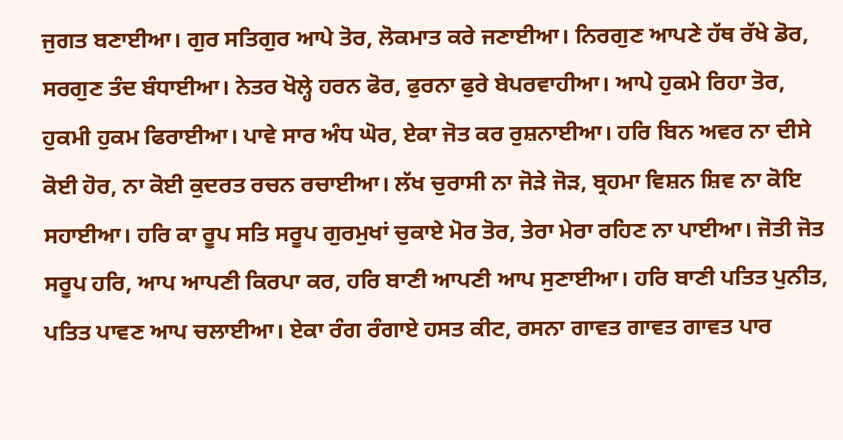ਜੁਗਤ ਬਣਾਈਆ। ਗੁਰ ਸਤਿਗੁਰ ਆਪੇ ਤੋਰ, ਲੋਕਮਾਤ ਕਰੇ ਜਣਾਈਆ। ਨਿਰਗੁਣ ਆਪਣੇ ਹੱਥ ਰੱਖੇ ਡੋਰ, ਸਰਗੁਣ ਤੰਦ ਬੰਧਾਈਆ। ਨੇਤਰ ਖੋਲ੍ਹੇ ਹਰਨ ਫੋਰ, ਫੁਰਨਾ ਫੁਰੇ ਬੇਪਰਵਾਹੀਆ। ਆਪੇ ਹੁਕਮੇ ਰਿਹਾ ਤੋਰ, ਹੁਕਮੀ ਹੁਕਮ ਫਿਰਾਈਆ। ਪਾਵੇ ਸਾਰ ਅੰਧ ਘੋਰ, ਏਕਾ ਜੋਤ ਕਰ ਰੁਸ਼ਨਾਈਆ। ਹਰਿ ਬਿਨ ਅਵਰ ਨਾ ਦੀਸੇ ਕੋਈ ਹੋਰ, ਨਾ ਕੋਈ ਕੁਦਰਤ ਰਚਨ ਰਚਾਈਆ। ਲੱਖ ਚੁਰਾਸੀ ਨਾ ਜੋੜੇ ਜੋੜ, ਬ੍ਰਹਮਾ ਵਿਸ਼ਨ ਸ਼ਿਵ ਨਾ ਕੋਇ ਸਹਾਈਆ। ਹਰਿ ਕਾ ਰੂਪ ਸਤਿ ਸਰੂਪ ਗੁਰਮੁਖਾਂ ਚੁਕਾਏ ਮੋਰ ਤੋਰ, ਤੇਰਾ ਮੇਰਾ ਰਹਿਣ ਨਾ ਪਾਈਆ। ਜੋਤੀ ਜੋਤ ਸਰੂਪ ਹਰਿ, ਆਪ ਆਪਣੀ ਕਿਰਪਾ ਕਰ, ਹਰਿ ਬਾਣੀ ਆਪਣੀ ਆਪ ਸੁਣਾਈਆ। ਹਰਿ ਬਾਣੀ ਪਤਿਤ ਪੁਨੀਤ, ਪਤਿਤ ਪਾਵਣ ਆਪ ਚਲਾਈਆ। ਏਕਾ ਰੰਗ ਰੰਗਾਏ ਹਸਤ ਕੀਟ, ਰਸਨਾ ਗਾਵਤ ਗਾਵਤ ਗਾਵਤ ਪਾਰ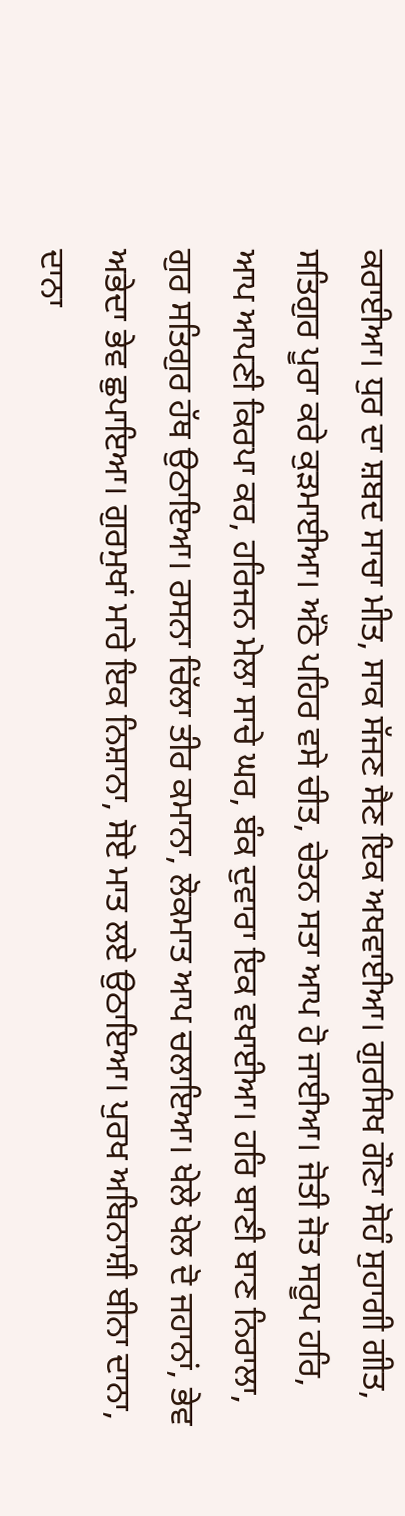ਕਰਾਈਆ। ਧੁਰ ਦਾ ਸ਼ਬਦ ਸਾਚਾ ਮੀਤ, ਸਾਕ ਸੱਜਣ ਸੈਣ ਇਕ ਅਖਵਾਈਆ। ਗੁਰਸਿਖ ਗੌਣਾ ਸੋਹੰ ਸੁਹਾਗੀ ਗੀਤ, ਸਤਿਗੁਰ ਪੂਰਾ ਕਰੇ ਕੁੜਮਾਈਆ। ਅੱਠੇ ਪਹਿਰ ਵਸੇ ਚੀਤ, ਚੇਤਨ ਸਤਾ ਆਪ ਹੋ ਜਾਈਆ। ਜੋਤੀ ਜੋਤ ਸਰੂਪ ਹਰਿ, ਆਪ ਆਪਣੀ ਕਿਰਪਾ ਕਰ, ਹਰਿਜਨ ਮੇਲਾ ਸਾਚੇ ਘਰ, ਬੰਕ ਦੁਵਾਰਾ ਇਕ ਵਖਾਈਆ। ਹਰਿ ਬਾਣੀ ਬਾਣ ਨਿਰਾਲਾ, ਗੁਰ ਸਤਿਗੁਰ ਹੱਥ ਉਠਾਇਆ। ਰਸਨਾ ਚਿੱਲਾ ਤੀਰ ਕਮਾਨਾ, ਲੋਕਮਾਤ ਆਪ ਚਲਾਇਆ। ਖੇਲੇ ਖੇਲ ਦੋ ਜਹਾਨਾਂ, ਭੇਵ ਅਭੇਦਾ ਭੇਵ ਛੁਪਾਇਆ। ਗੁਰਮੁਖਾਂ ਮਾਰੇ ਇਕ ਨਿਸ਼ਾਨਾ, ਸੋਏ ਮਾਤ ਲਏ ਉਠਾਇਆ। ਪੁਰਖ ਅਬਿਨਾਸ਼ੀ ਬੀਨਾ ਦਾਨਾ, ਦਾਨਾ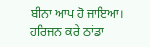ਬੀਨਾ ਆਪ ਹੋ ਜਾਇਆ। ਹਰਿਜਨ ਕਰੇ ਠਾਂਡਾ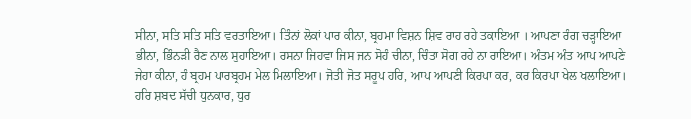ਸੀਨਾ, ਸਤਿ ਸਤਿ ਸਤਿ ਵਰਤਾਇਆ। ਤਿੰਨਾਂ ਲੋਕਾਂ ਪਾਰ ਕੀਨਾ, ਬ੍ਰਹਮਾ ਵਿਸ਼ਨ ਸ਼ਿਵ ਰਾਹ ਰਹੇ ਤਕਾਇਆ । ਆਪਣਾ ਰੰਗ ਚੜ੍ਹਾਇਆ ਭੀਨਾ, ਭਿੰਨੜੀ ਰੈਣ ਨਾਲ ਸੁਹਾਇਆ। ਰਸਨਾ ਜਿਹਵਾ ਜਿਸ ਜਨ ਸੋਹੰ ਚੀਨਾ, ਚਿੰਤਾ ਸੋਗ ਰਹੇ ਨਾ ਰਾਇਆ। ਅੰਤਮ ਅੰਤ ਆਪ ਆਪਣੇ ਜੇਹਾ ਕੀਨਾ, ਹੰ ਬ੍ਰਹਮ ਪਾਰਬ੍ਰਹਮ ਮੇਲ ਮਿਲਾਇਆ। ਜੋਤੀ ਜੋਤ ਸਰੂਪ ਹਰਿ, ਆਪ ਆਪਣੀ ਕਿਰਪਾ ਕਰ, ਕਰ ਕਿਰਪਾ ਖੇਲ ਖਲਾਇਆ। ਹਰਿ ਸ਼ਬਦ ਸੱਚੀ ਧੁਨਕਾਰ, ਧੁਰ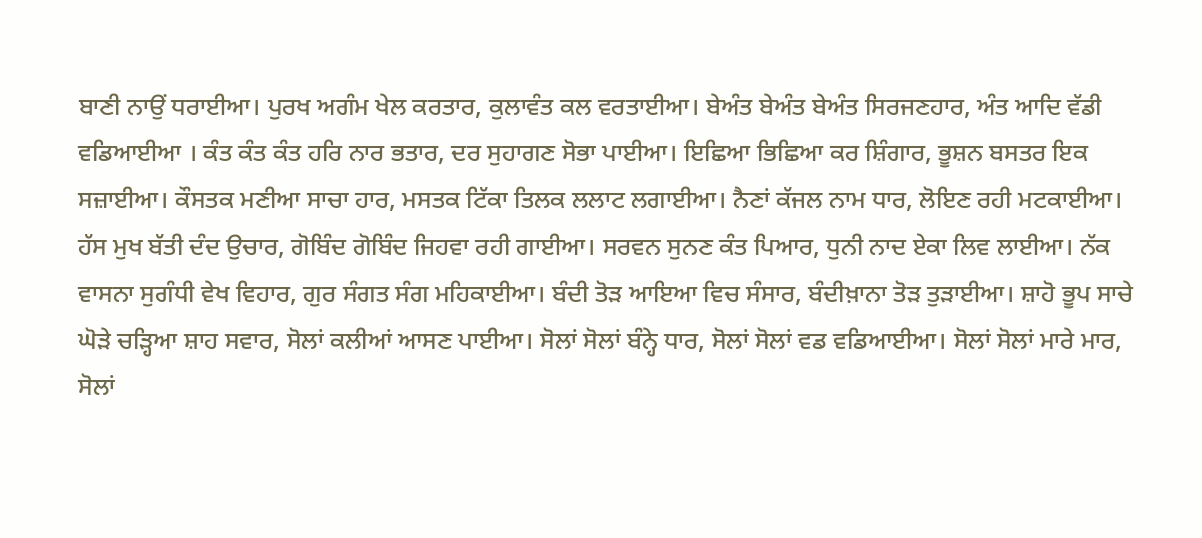ਬਾਣੀ ਨਾਉਂ ਧਰਾਈਆ। ਪੁਰਖ ਅਗੰਮ ਖੇਲ ਕਰਤਾਰ, ਕੁਲਾਵੰਤ ਕਲ ਵਰਤਾਈਆ। ਬੇਅੰਤ ਬੇਅੰਤ ਬੇਅੰਤ ਸਿਰਜਣਹਾਰ, ਅੰਤ ਆਦਿ ਵੱਡੀ ਵਡਿਆਈਆ । ਕੰਤ ਕੰਤ ਕੰਤ ਹਰਿ ਨਾਰ ਭਤਾਰ, ਦਰ ਸੁਹਾਗਣ ਸੋਭਾ ਪਾਈਆ। ਇਛਿਆ ਭਿਛਿਆ ਕਰ ਸ਼ਿੰਗਾਰ, ਭੂਸ਼ਨ ਬਸਤਰ ਇਕ ਸਜ਼ਾਈਆ। ਕੌਸਤਕ ਮਣੀਆ ਸਾਚਾ ਹਾਰ, ਮਸਤਕ ਟਿੱਕਾ ਤਿਲਕ ਲਲਾਟ ਲਗਾਈਆ। ਨੈਣਾਂ ਕੱਜਲ ਨਾਮ ਧਾਰ, ਲੋਇਣ ਰਹੀ ਮਟਕਾਈਆ। ਹੱਸ ਮੁਖ ਬੱਤੀ ਦੰਦ ਉਚਾਰ, ਗੋਬਿੰਦ ਗੋਬਿੰਦ ਜਿਹਵਾ ਰਹੀ ਗਾਈਆ। ਸਰਵਨ ਸੁਨਣ ਕੰਤ ਪਿਆਰ, ਧੁਨੀ ਨਾਦ ਏਕਾ ਲਿਵ ਲਾਈਆ। ਨੱਕ ਵਾਸਨਾ ਸੁਗੰਧੀ ਵੇਖ ਵਿਹਾਰ, ਗੁਰ ਸੰਗਤ ਸੰਗ ਮਹਿਕਾਈਆ। ਬੰਦੀ ਤੋੜ ਆਇਆ ਵਿਚ ਸੰਸਾਰ, ਬੰਦੀਖ਼ਾਨਾ ਤੋੜ ਤੁੜਾਈਆ। ਸ਼ਾਹੋ ਭੂਪ ਸਾਚੇ ਘੋੜੇ ਚੜ੍ਹਿਆ ਸ਼ਾਹ ਸਵਾਰ, ਸੋਲਾਂ ਕਲੀਆਂ ਆਸਣ ਪਾਈਆ। ਸੋਲਾਂ ਸੋਲਾਂ ਬੰਨ੍ਹੇ ਧਾਰ, ਸੋਲਾਂ ਸੋਲਾਂ ਵਡ ਵਡਿਆਈਆ। ਸੋਲਾਂ ਸੋਲਾਂ ਮਾਰੇ ਮਾਰ, ਸੋਲਾਂ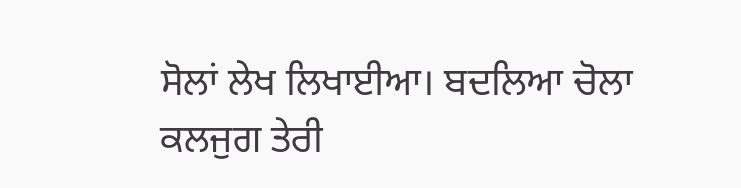ਸੋਲਾਂ ਲੇਖ ਲਿਖਾਈਆ। ਬਦਲਿਆ ਚੋਲਾ ਕਲਜੁਗ ਤੇਰੀ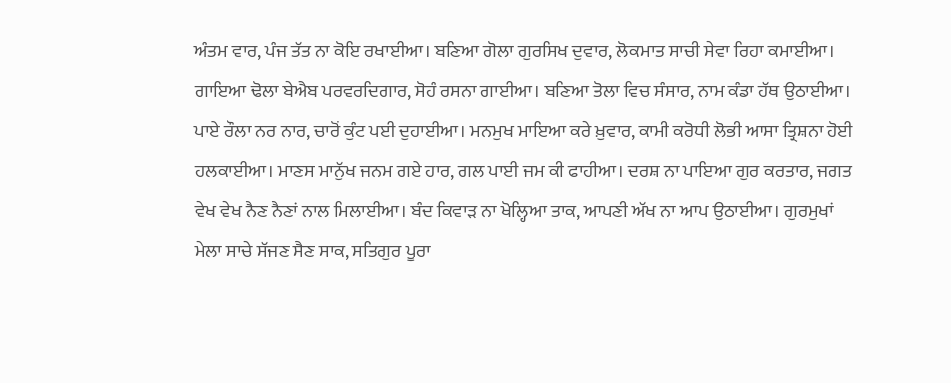ਅੰਤਮ ਵਾਰ, ਪੰਜ ਤੱਤ ਨਾ ਕੋਇ ਰਖਾਈਆ। ਬਣਿਆ ਗੋਲਾ ਗੁਰਸਿਖ ਦੁਵਾਰ, ਲੋਕਮਾਤ ਸਾਚੀ ਸੇਵਾ ਰਿਹਾ ਕਮਾਈਆ। ਗਾਇਆ ਢੋਲਾ ਬੇਐਬ ਪਰਵਰਦਿਗਾਰ, ਸੋਹੰ ਰਸਨਾ ਗਾਈਆ। ਬਣਿਆ ਤੋਲਾ ਵਿਚ ਸੰਸਾਰ, ਨਾਮ ਕੰਡਾ ਹੱਥ ਉਠਾਈਆ। ਪਾਏ ਰੌਲਾ ਨਰ ਨਾਰ, ਚਾਰੋਂ ਕੁੰਟ ਪਈ ਦੁਹਾਈਆ। ਮਨਮੁਖ ਮਾਇਆ ਕਰੇ ਖ਼ੁਵਾਰ, ਕਾਮੀ ਕਰੋਧੀ ਲੋਭੀ ਆਸਾ ਤ੍ਰਿਸ਼ਨਾ ਹੋਈ ਹਲਕਾਈਆ। ਮਾਣਸ ਮਾਨੁੱਖ ਜਨਮ ਗਏ ਹਾਰ, ਗਲ ਪਾਈ ਜਮ ਕੀ ਫਾਹੀਆ। ਦਰਸ਼ ਨਾ ਪਾਇਆ ਗੁਰ ਕਰਤਾਰ, ਜਗਤ ਵੇਖ ਵੇਖ ਨੈਣ ਨੈਣਾਂ ਨਾਲ ਮਿਲਾਈਆ। ਬੰਦ ਕਿਵਾੜ ਨਾ ਖੋਲ੍ਹਿਆ ਤਾਕ, ਆਪਣੀ ਅੱਖ ਨਾ ਆਪ ਉਠਾਈਆ। ਗੁਰਮੁਖਾਂ ਮੇਲਾ ਸਾਚੇ ਸੱਜਣ ਸੈਣ ਸਾਕ, ਸਤਿਗੁਰ ਪੂਰਾ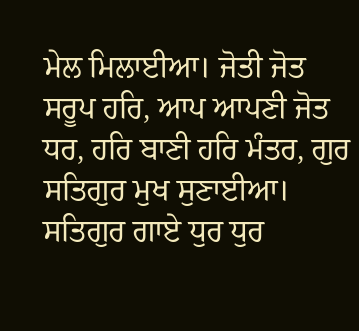ਮੇਲ ਮਿਲਾਈਆ। ਜੋਤੀ ਜੋਤ ਸਰੂਪ ਹਰਿ, ਆਪ ਆਪਣੀ ਜੋਤ ਧਰ, ਹਰਿ ਬਾਣੀ ਹਰਿ ਮੰਤਰ, ਗੁਰ ਸਤਿਗੁਰ ਮੁਖ ਸੁਣਾਈਆ। ਸਤਿਗੁਰ ਗਾਏ ਧੁਰ ਧੁਰ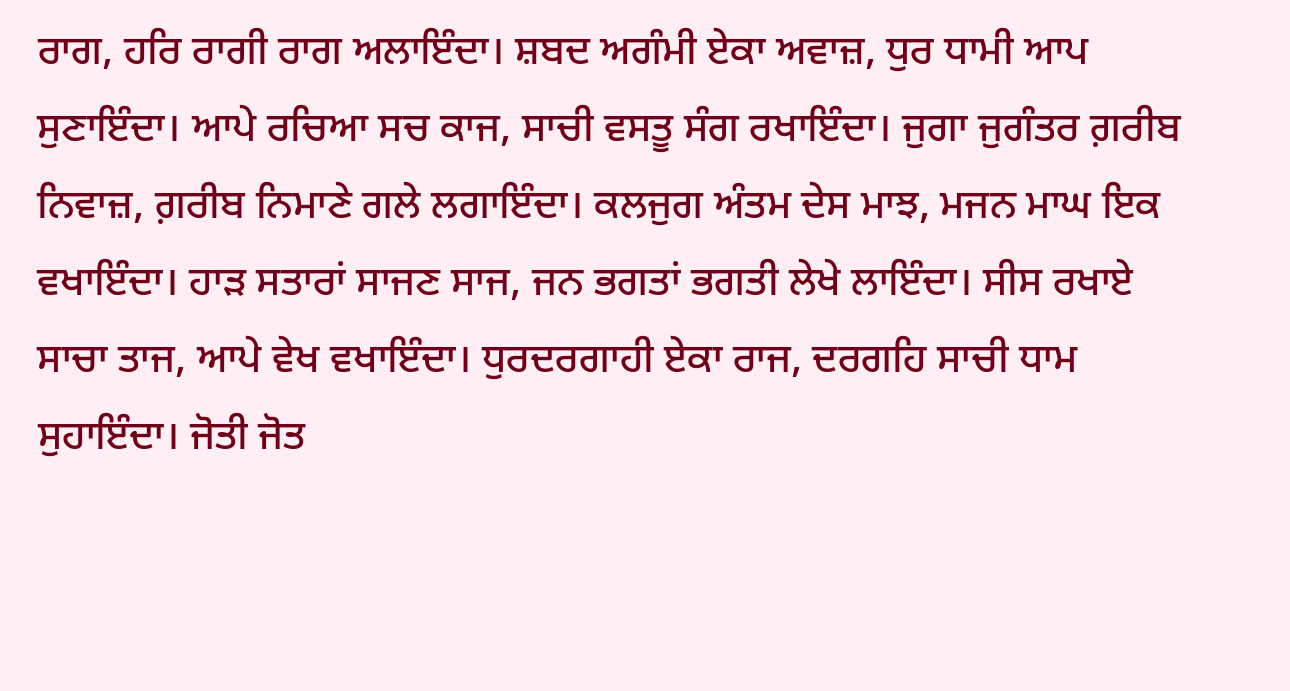ਰਾਗ, ਹਰਿ ਰਾਗੀ ਰਾਗ ਅਲਾਇੰਦਾ। ਸ਼ਬਦ ਅਗੰਮੀ ਏਕਾ ਅਵਾਜ਼, ਧੁਰ ਧਾਮੀ ਆਪ ਸੁਣਾਇੰਦਾ। ਆਪੇ ਰਚਿਆ ਸਚ ਕਾਜ, ਸਾਚੀ ਵਸਤੂ ਸੰਗ ਰਖਾਇੰਦਾ। ਜੁਗਾ ਜੁਗੰਤਰ ਗ਼ਰੀਬ ਨਿਵਾਜ਼, ਗ਼ਰੀਬ ਨਿਮਾਣੇ ਗਲੇ ਲਗਾਇੰਦਾ। ਕਲਜੁਗ ਅੰਤਮ ਦੇਸ ਮਾਝ, ਮਜਨ ਮਾਘ ਇਕ ਵਖਾਇੰਦਾ। ਹਾੜ ਸਤਾਰਾਂ ਸਾਜਣ ਸਾਜ, ਜਨ ਭਗਤਾਂ ਭਗਤੀ ਲੇਖੇ ਲਾਇੰਦਾ। ਸੀਸ ਰਖਾਏ ਸਾਚਾ ਤਾਜ, ਆਪੇ ਵੇਖ ਵਖਾਇੰਦਾ। ਧੁਰਦਰਗਾਹੀ ਏਕਾ ਰਾਜ, ਦਰਗਹਿ ਸਾਚੀ ਧਾਮ ਸੁਹਾਇੰਦਾ। ਜੋਤੀ ਜੋਤ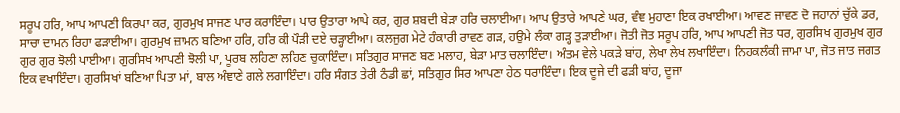ਸਰੂਪ ਹਰਿ, ਆਪ ਆਪਣੀ ਕਿਰਪਾ ਕਰ, ਗੁਰਮੁਖ ਸਾਜਣ ਪਾਰ ਕਰਾਇੰਦਾ। ਪਾਰ ਉਤਾਰਾ ਆਪੇ ਕਰ, ਗੁਰ ਸ਼ਬਦੀ ਬੇੜਾ ਹਰਿ ਚਲਾਈਆ। ਆਪ ਉਤਾਰੇ ਆਪਣੇ ਘਰ, ਵੰਞ ਮੁਹਾਣਾ ਇਕ ਰਖਾਈਆ। ਆਵਣ ਜਾਵਣ ਦੋ ਜਹਾਨਾਂ ਚੁੱਕੇ ਡਰ, ਸਾਚਾ ਦਾਮਨ ਰਿਹਾ ਫੜਾਈਆ। ਗੁਰਮੁਖ ਜ਼ਾਮਨ ਬਣਿਆ ਹਰਿ, ਹਰਿ ਕੀ ਪੌੜੀ ਦਏ ਚੜ੍ਹਾਈਆ। ਕਲਜੁਗ ਮੇਟੇ ਹੰਕਾਰੀ ਰਾਵਣ ਗੜ, ਹਉਮੇ ਲੰਕਾ ਗੜ੍ਹ ਤੁੜਾਈਆ। ਜੋਤੀ ਜੋਤ ਸਰੂਪ ਹਰਿ, ਆਪ ਆਪਣੀ ਜੋਤ ਧਰ, ਗੁਰਸਿਖ ਗੁਰਮੁਖ ਗੁਰ ਗੁਰ ਗੁਰ ਝੋਲੀ ਪਾਈਆ। ਗੁਰਸਿਖ ਆਪਣੀ ਝੋਲੀ ਪਾ, ਪੂਰਬ ਲਹਿਣਾ ਲਹਿਣ ਚੁਕਾਇੰਦਾ। ਸਤਿਗੁਰ ਸਾਜਣ ਬਣ ਮਲਾਹ, ਬੇੜਾ ਮਾਤ ਚਲਾਇੰਦਾ। ਅੰਤਮ ਵੇਲੇ ਪਕੜੇ ਬਾਂਹ, ਲੇਖਾ ਲੇਖ ਲਖਾਇੰਦਾ। ਨਿਹਕਲੰਕੀ ਜਾਮਾ ਪਾ, ਜੋਤ ਜਾਤ ਜਗਤ ਇਕ ਵਖਾਇੰਦਾ। ਗੁਰਸਿਖਾਂ ਬਣਿਆ ਪਿਤਾ ਮਾਂ, ਬਾਲ ਅੰਞਾਣੇ ਗਲੇ ਲਗਾਇੰਦਾ। ਹਰਿ ਸੰਗਤ ਤੇਰੀ ਠੰਡੀ ਛਾਂ, ਸਤਿਗੁਰ ਸਿਰ ਆਪਣਾ ਹੇਠ ਧਰਾਇੰਦਾ। ਇਕ ਦੂਜੇ ਦੀ ਫੜੀ ਬਾਂਹ, ਦੂਜਾ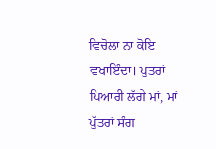ਵਿਚੋਲਾ ਨਾ ਕੋਇ ਵਖਾਇੰਦਾ। ਪੁਤਰਾਂ ਪਿਆਰੀ ਲੱਗੇ ਮਾਂ, ਮਾਂ ਪੁੱਤਰਾਂ ਸੰਗ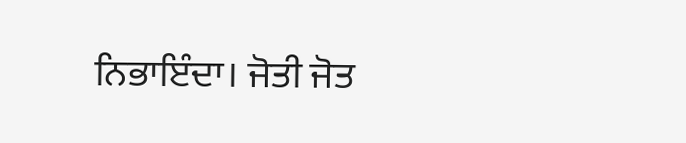ਨਿਭਾਇੰਦਾ। ਜੋਤੀ ਜੋਤ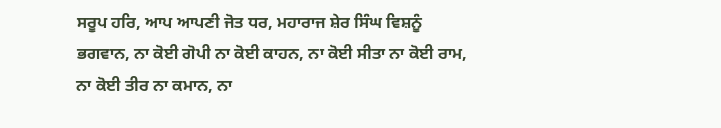ਸਰੂਪ ਹਰਿ, ਆਪ ਆਪਣੀ ਜੋਤ ਧਰ, ਮਹਾਰਾਜ ਸ਼ੇਰ ਸਿੰਘ ਵਿਸ਼ਨੂੰ ਭਗਵਾਨ, ਨਾ ਕੋਈ ਗੋਪੀ ਨਾ ਕੋਈ ਕਾਹਨ, ਨਾ ਕੋਈ ਸੀਤਾ ਨਾ ਕੋਈ ਰਾਮ, ਨਾ ਕੋਈ ਤੀਰ ਨਾ ਕਮਾਨ, ਨਾ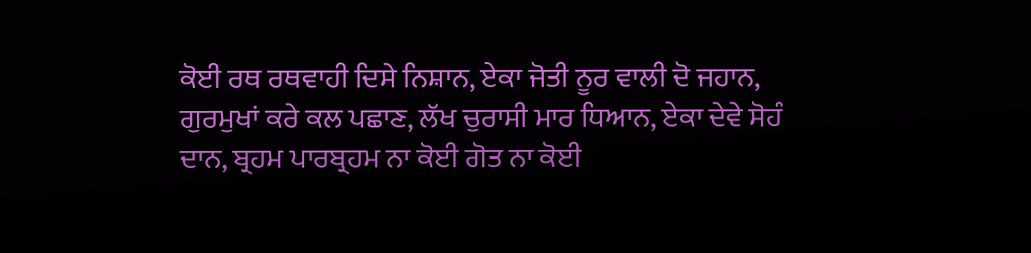ਕੋਈ ਰਥ ਰਥਵਾਹੀ ਦਿਸੇ ਨਿਸ਼ਾਨ, ਏਕਾ ਜੋਤੀ ਨੂਰ ਵਾਲੀ ਦੋ ਜਹਾਨ, ਗੁਰਮੁਖਾਂ ਕਰੇ ਕਲ ਪਛਾਣ, ਲੱਖ ਚੁਰਾਸੀ ਮਾਰ ਧਿਆਨ, ਏਕਾ ਦੇਵੇ ਸੋਹੰ ਦਾਨ, ਬ੍ਰਹਮ ਪਾਰਬ੍ਰਹਮ ਨਾ ਕੋਈ ਗੋਤ ਨਾ ਕੋਈ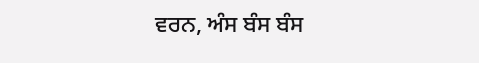ਵਰਨ, ਅੰਸ ਬੰਸ ਬੰਸ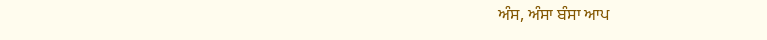ਅੰਸ, ਅੰਸਾ ਬੰਸਾ ਆਪ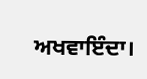ਅਖਵਾਇੰਦਾ।